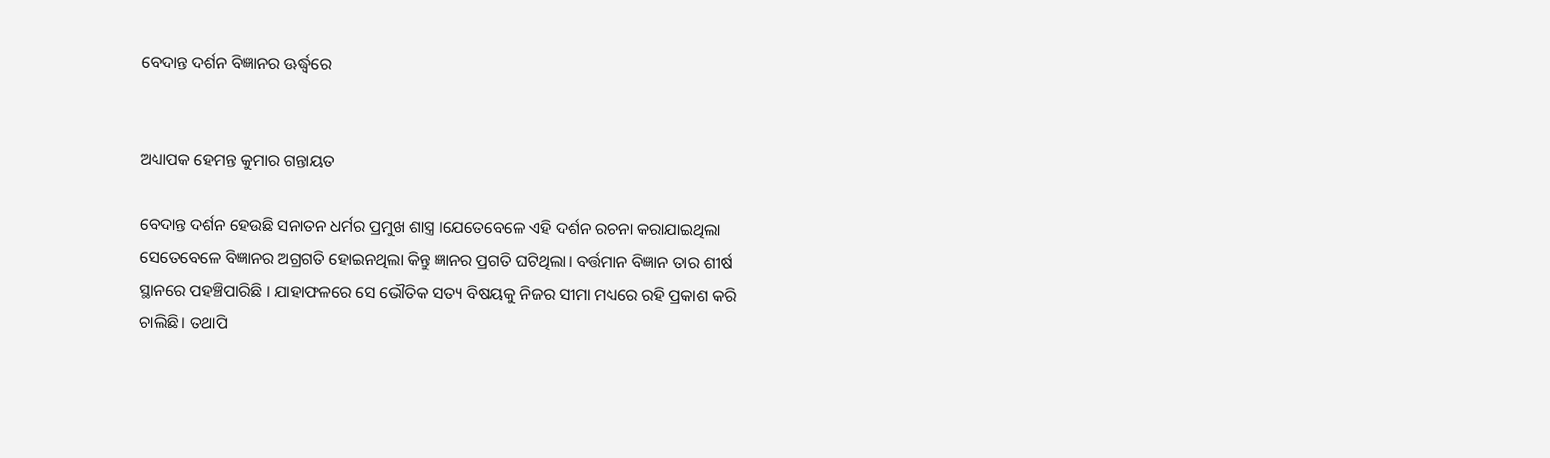ବେଦାନ୍ତ ଦର୍ଶନ ବିଜ୍ଞାନର ଊର୍ଦ୍ଧ୍ବରେ


ଅଧ୍ୟାପକ ହେମନ୍ତ କୁମାର ଗନ୍ତାୟତ

ବେଦାନ୍ତ ଦର୍ଶନ ହେଉଛି ସନାତନ ଧର୍ମର ପ୍ରମୁଖ ଶାସ୍ତ୍ର ।ଯେତେବେଳେ ଏହି ଦର୍ଶନ ରଚନା କରାଯାଇଥିଲା ସେତେବେଳେ ବିଜ୍ଞାନର ଅଗ୍ରଗତି ହୋଇନଥିଲା କିନ୍ତୁ ଜ୍ଞାନର ପ୍ରଗତି ଘଟିଥିଲା। ବର୍ତ୍ତମାନ ବିଜ୍ଞାନ ତାର ଶୀର୍ଷ ସ୍ଥାନରେ ପହଞ୍ଚିପାରିଛି । ଯାହାଫଳରେ ସେ ଭୌତିକ ସତ୍ୟ ବିଷୟକୁ ନିଜର ସୀମା ମଧ୍ୟରେ ରହି ପ୍ରକାଶ କରି ଚାଲିଛି। ତଥାପି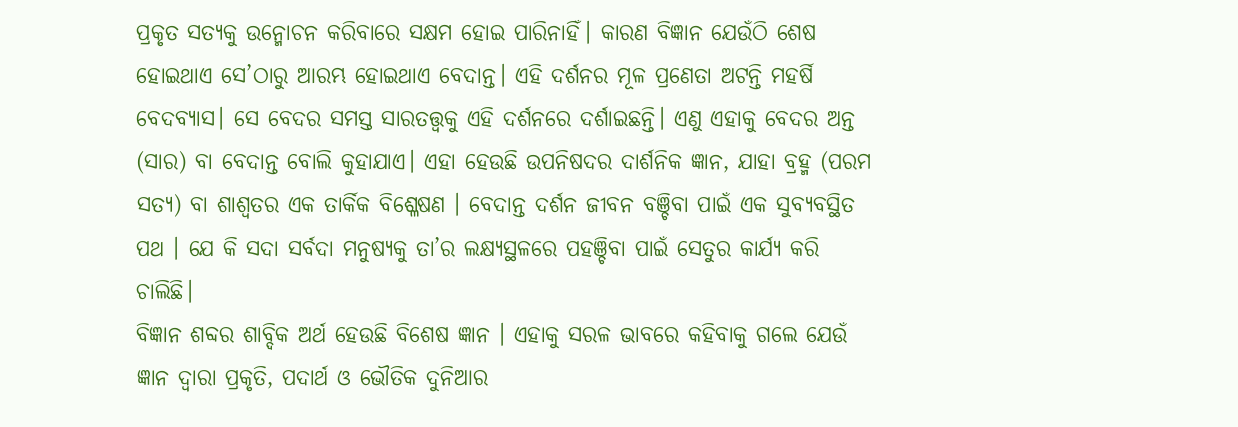ପ୍ରକୃତ ସତ୍ୟକୁ ଉନ୍ମୋଚନ କରିବାରେ ସକ୍ଷମ ହୋଇ ପାରିନାହିଁ। କାରଣ ବିଜ୍ଞାନ ଯେଉଁଠି ଶେଷ ହୋଇଥାଏ ସେ’ଠାରୁ ଆରମ୍ଭ ହୋଇଥାଏ ବେଦାନ୍ତ। ଏହି ଦର୍ଶନର ମୂଳ ପ୍ରଣେତା ଅଟନ୍ତି ମହର୍ଷି ବେଦବ୍ୟାସ। ସେ ବେଦର ସମସ୍ତ ସାରତତ୍ତ୍ୱକୁ ଏହି ଦର୍ଶନରେ ଦର୍ଶାଇଛନ୍ତି। ଏଣୁ ଏହାକୁ ବେଦର ଅନ୍ତ (ସାର) ବା ବେଦାନ୍ତ ବୋଲି କୁହାଯାଏ। ଏହା ହେଉଛି ଉପନିଷଦର ଦାର୍ଶନିକ ଜ୍ଞାନ, ଯାହା ବ୍ରହ୍ମ (ପରମ ସତ୍ୟ) ବା ଶାଶ୍ୱତର ଏକ ତାର୍କିକ ବିଶ୍ଳେଷଣ । ବେଦାନ୍ତ ଦର୍ଶନ ଜୀବନ ବଞ୍ଚିବା ପାଇଁ ଏକ ସୁବ୍ୟବସ୍ଥିତ ପଥ । ଯେ କି ସଦା ସର୍ବଦା ମନୁଷ୍ୟକୁ ତା’ର ଲକ୍ଷ୍ୟସ୍ଥଳରେ ପହଞ୍ଚିବା ପାଇଁ ସେତୁର କାର୍ଯ୍ଯ କରି ଚାଲିଛି।
ବିଜ୍ଞାନ ଶବ୍ଦର ଶାବ୍ଦିକ ଅର୍ଥ ହେଉଛି ବିଶେଷ ଜ୍ଞାନ । ଏହାକୁ ସରଳ ଭାବରେ କହିବାକୁ ଗଲେ ଯେଉଁ ଜ୍ଞାନ ଦ୍ଵାରା ପ୍ରକୃତି, ପଦାର୍ଥ ଓ ଭୌତିକ ଦୁନିଆର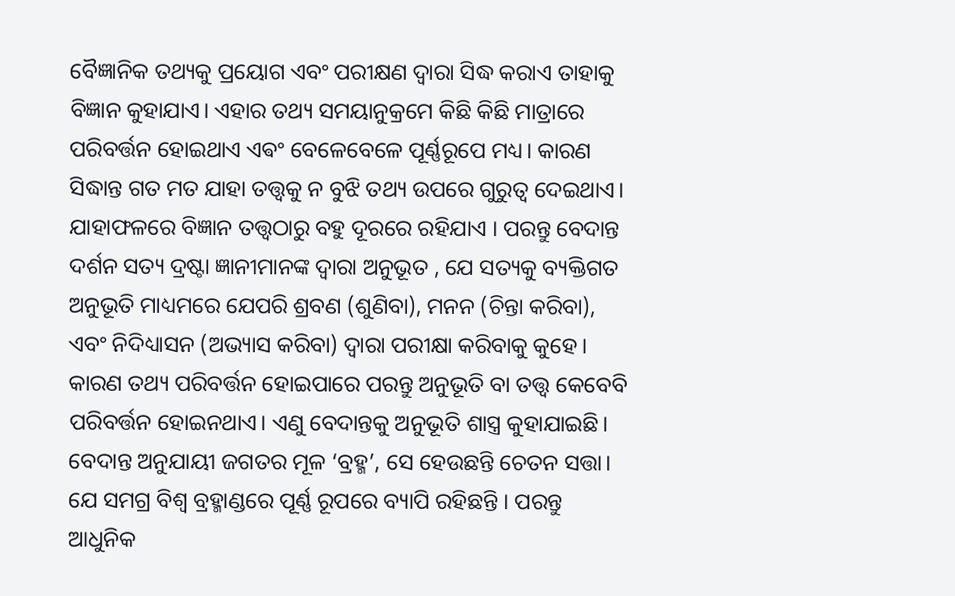ବୈଜ୍ଞାନିକ ତଥ୍ୟକୁ ପ୍ରୟୋଗ ଏବଂ ପରୀକ୍ଷଣ ଦ୍ଵାରା ସିଦ୍ଧ କରାଏ ତାହାକୁ ବିଜ୍ଞାନ କୁହାଯାଏ। ଏହାର ତଥ୍ୟ ସମୟାନୁକ୍ରମେ କିଛି କିଛି ମାତ୍ରାରେ ପରିବର୍ତ୍ତନ ହୋଇଥାଏ ଏଵଂ ବେଳେବେଳେ ପୂର୍ଣ୍ଣରୂପେ ମଧ୍ୟ। କାରଣ ସିଦ୍ଧାନ୍ତ ଗତ ମତ ଯାହା ତତ୍ତ୍ଵକୁ ନ ବୁଝି ତଥ୍ୟ ଉପରେ ଗୁରୁତ୍ଵ ଦେଇଥାଏ। ଯାହାଫଳରେ ବିଜ୍ଞାନ ତତ୍ତ୍ୱଠାରୁ ବହୁ ଦୂରରେ ରହିଯାଏ । ପରନ୍ତୁ ବେଦାନ୍ତ ଦର୍ଶନ ସତ୍ୟ ଦ୍ରଷ୍ଟା ଜ୍ଞାନୀମାନଙ୍କ ଦ୍ୱାରା ଅନୁଭୂତ , ଯେ ସତ୍ୟକୁ ବ୍ୟକ୍ତିଗତ ଅନୁଭୂତି ମାଧ୍ୟମରେ ଯେପରି ଶ୍ରବଣ (ଶୁଣିବା), ମନନ (ଚିନ୍ତା କରିବା), ଏବଂ ନିଦିଧ୍ୟାସନ (ଅଭ୍ୟାସ କରିବା) ଦ୍ଵାରା ପରୀକ୍ଷା କରିବାକୁ କୁହେ। କାରଣ ତଥ୍ୟ ପରିବର୍ତ୍ତନ ହୋଇପାରେ ପରନ୍ତୁ ଅନୁଭୂତି ବା ତତ୍ତ୍ଵ କେବେବି ପରିବର୍ତ୍ତନ ହୋଇନଥାଏ। ଏଣୁ ବେଦାନ୍ତକୁ ଅନୁଭୂତି ଶାସ୍ତ୍ର କୁହାଯାଇଛି।
ବେଦାନ୍ତ ଅନୁଯାୟୀ ଜଗତର ମୂଳ ‘ବ୍ରହ୍ମ’, ସେ ହେଉଛନ୍ତି ଚେତନ ସତ୍ତା। ଯେ ସମଗ୍ର ବିଶ୍ଵ ବ୍ରହ୍ମାଣ୍ଡରେ ପୂର୍ଣ୍ଣ ରୂପରେ ବ୍ୟାପି ରହିଛନ୍ତି । ପରନ୍ତୁ ଆଧୁନିକ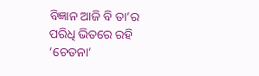ବିଜ୍ଞାନ ଆଜି ବି ତା’ର ପରିଧି ଭିତରେ ରହି ‘ଚେତନା’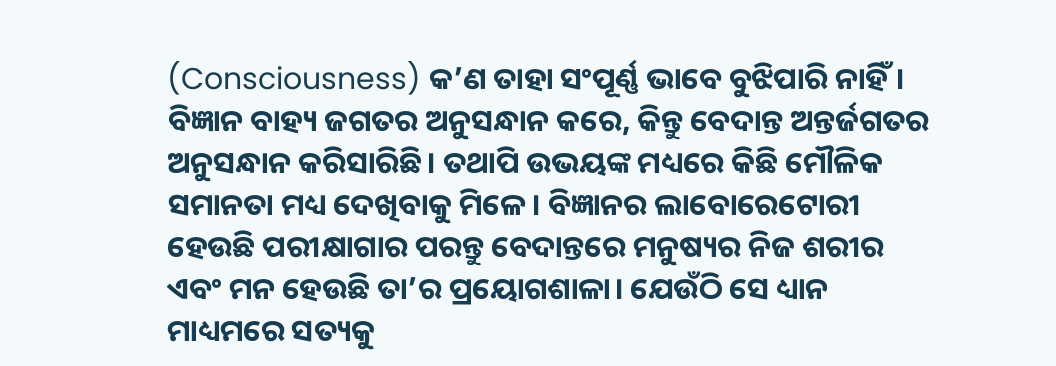(Consciousness) କ’ଣ ତାହା ସଂପୂର୍ଣ୍ଣ ଭାବେ ବୁଝିପାରି ନାହିଁ। ବିଜ୍ଞାନ ବାହ୍ୟ ଜଗତର ଅନୁସନ୍ଧାନ କରେ, କିନ୍ତୁ ବେଦାନ୍ତ ଅନ୍ତର୍ଜଗତର ଅନୁସନ୍ଧାନ କରିସାରିଛି। ତଥାପି ଉଭୟଙ୍କ ମଧ୍ୟରେ କିଛି ମୌଳିକ ସମାନତା ମଧ୍ୟ ଦେଖିବାକୁ ମିଳେ। ବିଜ୍ଞାନର ଲାବୋରେଟୋରୀ ହେଉଛି ପରୀକ୍ଷାଗାର ପରନ୍ତୁ ବେଦାନ୍ତରେ ମନୁଷ୍ୟର ନିଜ ଶରୀର ଏବଂ ମନ ହେଉଛି ତା’ର ପ୍ରୟୋଗଶାଳା। ଯେଉଁଠି ସେ ଧ୍ୟାନ ମାଧ୍ୟମରେ ସତ୍ୟକୁ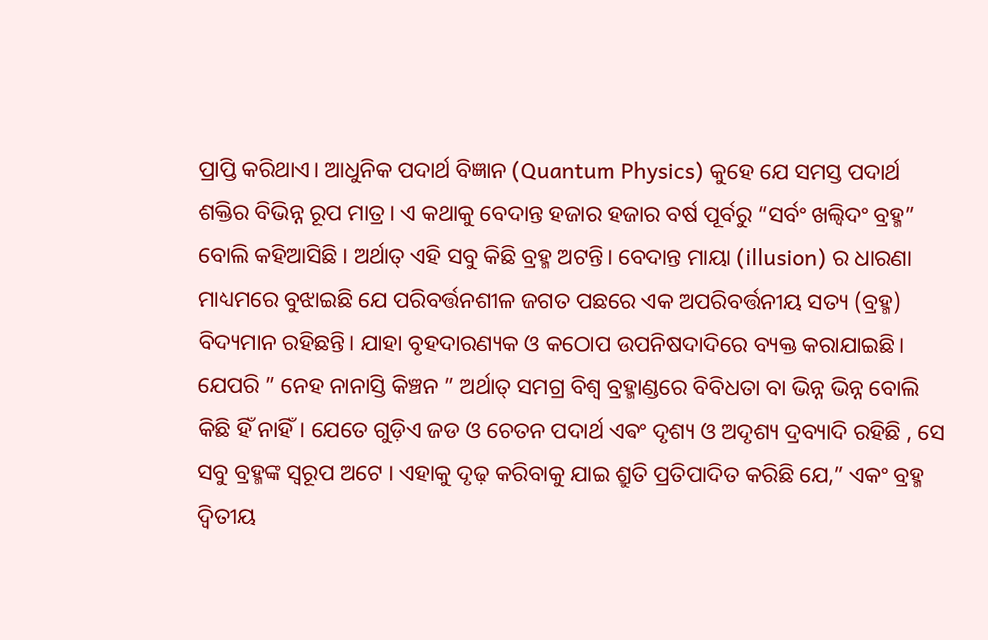ପ୍ରାପ୍ତି କରିଥାଏ। ଆଧୁନିକ ପଦାର୍ଥ ବିଜ୍ଞାନ (Quantum Physics) କୁହେ ଯେ ସମସ୍ତ ପଦାର୍ଥ ଶକ୍ତିର ବିଭିନ୍ନ ରୂପ ମାତ୍ର। ଏ କଥାକୁ ବେଦାନ୍ତ ହଜାର ହଜାର ବର୍ଷ ପୂର୍ବରୁ “ସର୍ବଂ ଖଲ୍ୱିଦଂ ବ୍ରହ୍ମ” ବୋଲି କହିଆସିଛି । ଅର୍ଥାତ୍ ଏହି ସବୁ କିଛି ବ୍ରହ୍ମ ଅଟନ୍ତି। ବେଦାନ୍ତ ମାୟା (illusion) ର ଧାରଣା ମାଧ୍ୟମରେ ବୁଝାଇଛି ଯେ ପରିବର୍ତ୍ତନଶୀଳ ଜଗତ ପଛରେ ଏକ ଅପରିବର୍ତ୍ତନୀୟ ସତ୍ୟ (ବ୍ରହ୍ମ) ବିଦ୍ୟମାନ ରହିଛନ୍ତି। ଯାହା ବୃହଦାରଣ୍ୟକ ଓ କଠୋପ ଉପନିଷଦାଦିରେ ବ୍ୟକ୍ତ କରାଯାଇଛି। ଯେପରି ” ନେହ ନାନାସ୍ତି କିଞ୍ଚନ ” ଅର୍ଥାତ୍ ସମଗ୍ର ବିଶ୍ଵ ବ୍ରହ୍ମାଣ୍ଡରେ ବିବିଧତା ବା ଭିନ୍ନ ଭିନ୍ନ ବୋଲି କିଛି ହିଁ ନାହିଁ। ଯେତେ ଗୁଡ଼ିଏ ଜଡ ଓ ଚେତନ ପଦାର୍ଥ ଏଵଂ ଦୃଶ୍ୟ ଓ ଅଦୃଶ୍ୟ ଦ୍ରବ୍ୟାଦି ରହିଛି , ସେ ସବୁ ବ୍ରହ୍ମଙ୍କ ସ୍ବରୂପ ଅଟେ । ଏହାକୁ ଦୃଢ଼ କରିବାକୁ ଯାଇ ଶ୍ରୁତି ପ୍ରତିପାଦିତ କରିଛି ଯେ,” ଏକଂ ବ୍ରହ୍ମ ଦ୍ୱିତୀୟ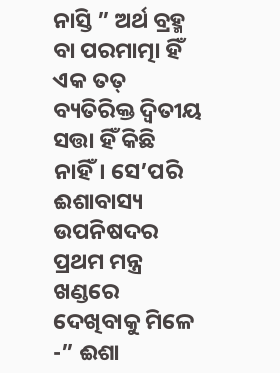ନାସ୍ତି ” ଅର୍ଥ ବ୍ରହ୍ମ ବା ପରମାତ୍ମା ହିଁ ଏକ ତତ୍ ବ୍ୟତିରିକ୍ତ ଦ୍ୱିତୀୟ ସତ୍ତା ହିଁ କିଛି ନାହିଁ। ସେ’ପରି ଈଶାବାସ୍ୟ ଉପନିଷଦର ପ୍ରଥମ ମନ୍ତ୍ର ଖଣ୍ଡରେ ଦେଖିବାକୁ ମିଳେ -” ଈଶା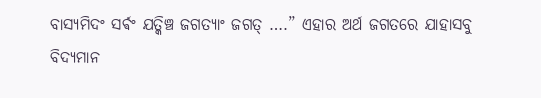ବାସ୍ୟମିଦଂ ସର୍ଵଂ ଯତ୍କିଞ୍ଚ ଜଗତ୍ୟାଂ ଜଗତ୍ ….” ଏହାର ଅର୍ଥ ଜଗତରେ ଯାହାସବୁ ବିଦ୍ୟମାନ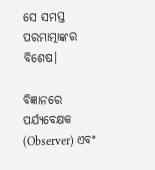ସେ ସମସ୍ତ ପରମାତ୍ମାଙ୍କର ବିଶେଷ।

ବିଜ୍ଞାନରେ ପର୍ଯ୍ୟବେକ୍ଷକ (Observer) ଏବଂ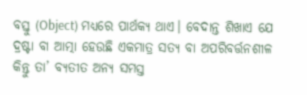ବସ୍ତୁ (Object) ମଧ୍ୟରେ ପାର୍ଥକ୍ୟ ଥାଏ। ବେଦାନ୍ତ ଶିଖାଏ ଯେ ଦ୍ରଷ୍ଟା ବା ଆତ୍ମା ହେଉଛି ଏକମାତ୍ର ସତ୍ୟ ବା ଅପରିବର୍ତ୍ତନଶୀଳ କିନ୍ତୁ ତା’ ବ୍ୟତୀତ ଅନ୍ୟ ସମସ୍ତ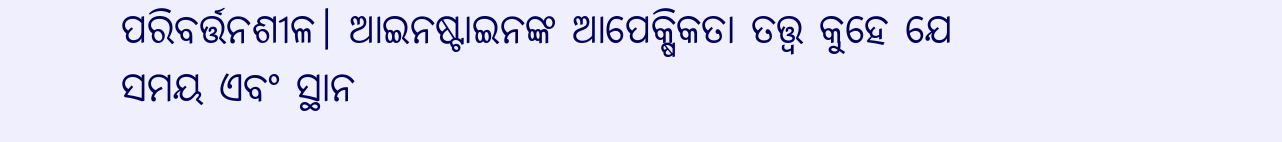ପରିବର୍ତ୍ତନଶୀଳ। ଆଇନଷ୍ଟାଇନଙ୍କ ଆପେକ୍ଷିକତା ତତ୍ତ୍ୱ କୁହେ ଯେ ସମୟ ଏବଂ ସ୍ଥାନ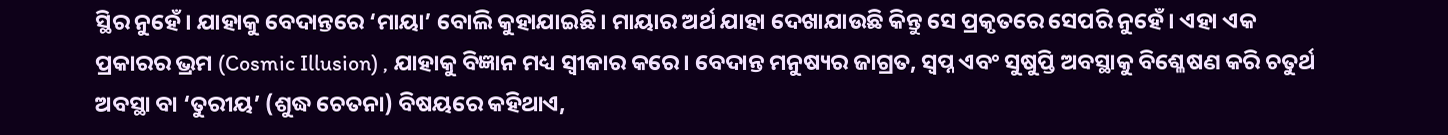ସ୍ଥିର ନୁହେଁ। ଯାହାକୁ ବେଦାନ୍ତରେ ‘ମାୟା’ ବୋଲି କୁହାଯାଇଛି। ମାୟାର ଅର୍ଥ ଯାହା ଦେଖାଯାଉଛି କିନ୍ତୁ ସେ ପ୍ରକୃତରେ ସେପରି ନୁହେଁ। ଏହା ଏକ ପ୍ରକାରର ଭ୍ରମ (Cosmic Illusion) , ଯାହାକୁ ବିଜ୍ଞାନ ମଧ୍ୟ ସ୍ୱୀକାର କରେ। ବେଦାନ୍ତ ମନୁଷ୍ୟର ଜାଗ୍ରତ, ସ୍ୱପ୍ନ ଏବଂ ସୁଷୁପ୍ତି ଅବସ୍ଥାକୁ ବିଶ୍ଳେଷଣ କରି ଚତୁର୍ଥ ଅବସ୍ଥା ବା ‘ତୁରୀୟ’ (ଶୁଦ୍ଧ ଚେତନା) ବିଷୟରେ କହିଥାଏ,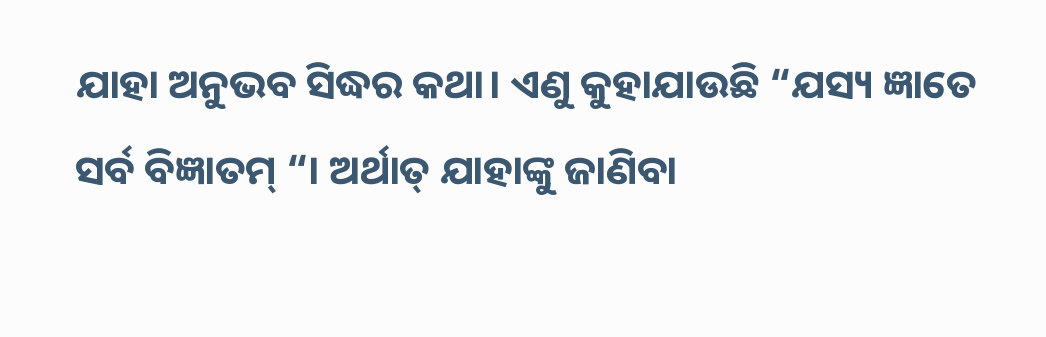ଯାହା ଅନୁଭବ ସିଦ୍ଧର କଥା। ଏଣୁ କୁହାଯାଉଛି “ଯସ୍ୟ ଜ୍ଞାତେ ସର୍ବ ବିଜ୍ଞାତମ୍ “। ଅର୍ଥାତ୍ ଯାହାଙ୍କୁ ଜାଣିବା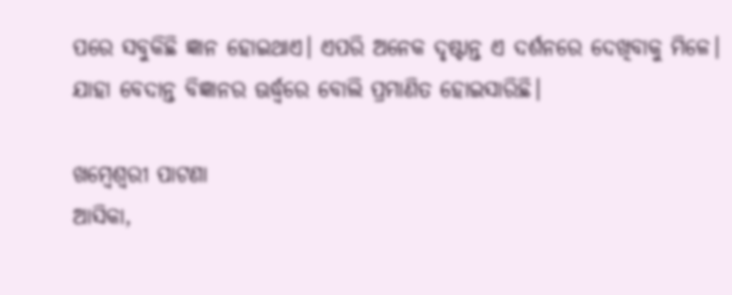ପରେ ସବୁକିଛି ଜ୍ଞାନ ହୋଇଥାଏ। ଏପରି ଅନେକ ଦୃଷ୍ଟାନ୍ତ ଏ ଦର୍ଶନରେ ଦେଖିବାକୁ ମିଳେ। ଯାହା ବେଦାନ୍ତ ବିଜ୍ଞାନର ଊର୍ଦ୍ଧ୍ବରେ ବୋଲି ପ୍ରମାଣିତ ହୋଇସାରିଛି।

ଖମ୍ବେଶ୍ଵରୀ ପାଟଣା
ଆସିକା,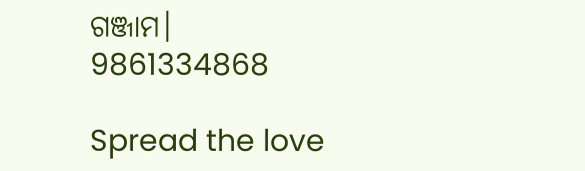ଗଞ୍ଜାମ।
9861334868

Spread the love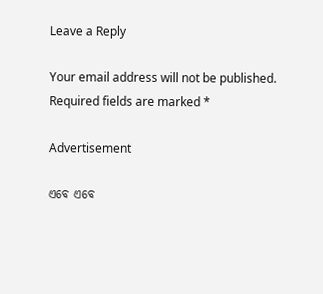Leave a Reply

Your email address will not be published. Required fields are marked *

Advertisement

ଏବେ ଏବେ